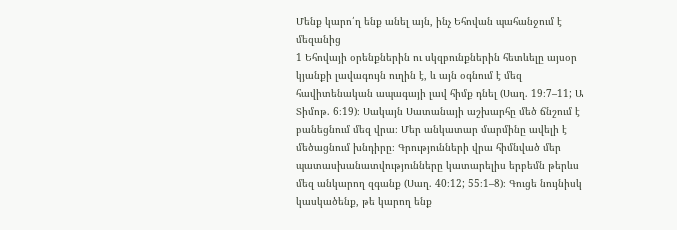Մենք կարո՛ղ ենք անել այն, ինչ Եհովան պահանջում է մեզանից
1 Եհովայի օրենքներին ու սկզբունքներին հետևելը այսօր կյանքի լավագույն ուղին է, և այն օգնում է մեզ հավիտենական ապագայի լավ հիմք դնել (Սաղ. 19։7–11; Ա Տիմոթ. 6։19)։ Սակայն Սատանայի աշխարհը մեծ ճնշում է բանեցնում մեզ վրա։ Մեր անկատար մարմինը ավելի է մեծացնում խնդիրը։ Գրությունների վրա հիմնված մեր պատասխանատվությունները կատարելիս երբեմն թերևս մեզ անկարող զգանք (Սաղ. 40։12; 55։1–8)։ Գուցե նույնիսկ կասկածենք, թե կարող ենք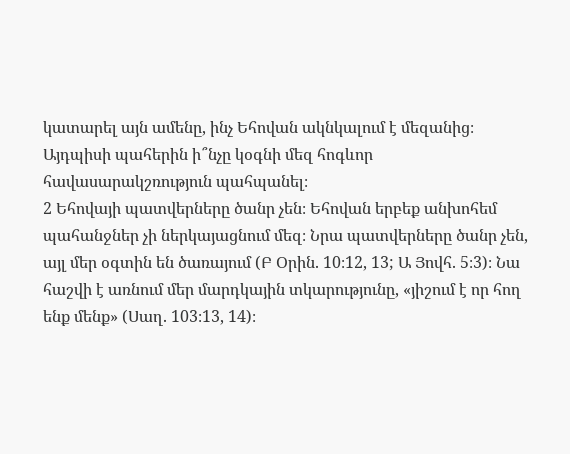կատարել այն ամենը, ինչ Եհովան ակնկալում է մեզանից։ Այդպիսի պահերին ի՞նչը կօգնի մեզ հոգևոր հավասարակշռություն պահպանել։
2 Եհովայի պատվերները ծանր չեն։ Եհովան երբեք անխոհեմ պահանջներ չի ներկայացնում մեզ։ Նրա պատվերները ծանր չեն, այլ մեր օգտին են ծառայում (Բ Օրին. 10։12, 13; Ա Յովհ. 5։3)։ Նա հաշվի է առնում մեր մարդկային տկարությունը, «յիշում է որ հող ենք մենք» (Սաղ. 103։13, 14)։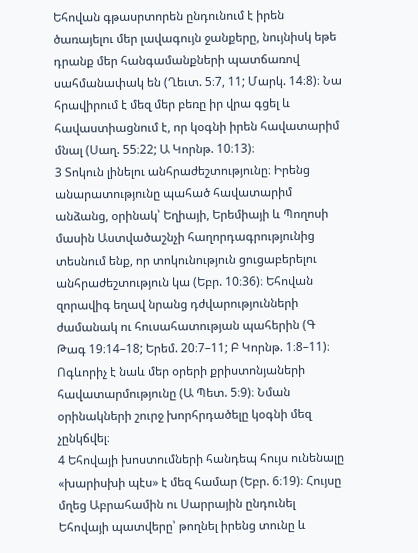Եհովան գթասրտորեն ընդունում է իրեն ծառայելու մեր լավագույն ջանքերը, նույնիսկ եթե դրանք մեր հանգամանքների պատճառով սահմանափակ են (Ղեւտ. 5։7, 11; Մարկ. 14։8)։ Նա հրավիրում է մեզ մեր բեռը իր վրա գցել և հավաստիացնում է, որ կօգնի իրեն հավատարիմ մնալ (Սաղ. 55։22; Ա Կորնթ. 10։13)։
3 Տոկուն լինելու անհրաժեշտությունը։ Իրենց անարատությունը պահած հավատարիմ անձանց, օրինակ՝ Եղիայի, Երեմիայի և Պողոսի մասին Աստվածաշնչի հաղորդագրությունից տեսնում ենք, որ տոկունություն ցուցաբերելու անհրաժեշտություն կա (Եբր. 10։36)։ Եհովան զորավիգ եղավ նրանց դժվարությունների ժամանակ ու հուսահատության պահերին (Գ Թագ 19։14–18; Երեմ. 20։7–11; Բ Կորնթ. 1։8–11)։ Ոգևորիչ է նաև մեր օրերի քրիստոնյաների հավատարմությունը (Ա Պետ. 5։9)։ Նման օրինակների շուրջ խորհրդածելը կօգնի մեզ չընկճվել։
4 Եհովայի խոստումների հանդեպ հույս ունենալը «խարիսխի պէս» է մեզ համար (Եբր. 6։19)։ Հույսը մղեց Աբրահամին ու Սարրային ընդունել Եհովայի պատվերը՝ թողնել իրենց տունը և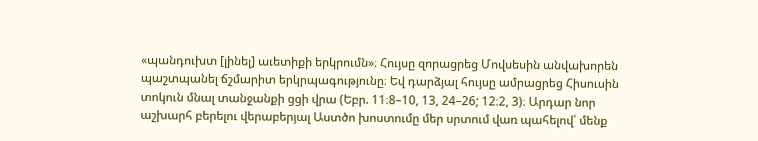«պանդուխտ [լինել] աւետիքի երկրումն»։ Հույսը զորացրեց Մովսեսին անվախորեն պաշտպանել ճշմարիտ երկրպագությունը։ Եվ դարձյալ հույսը ամրացրեց Հիսուսին տոկուն մնալ տանջանքի ցցի վրա (Եբր. 11։8–10, 13, 24–26; 12։2, 3)։ Արդար նոր աշխարհ բերելու վերաբերյալ Աստծո խոստումը մեր սրտում վառ պահելով՝ մենք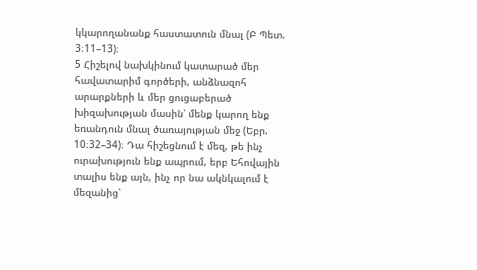կկարողանանք հաստատուն մնալ (Բ Պետ. 3։11–13)։
5 Հիշելով նախկինում կատարած մեր հավատարիմ գործերի, անձնազոհ արարքների և մեր ցուցաբերած խիզախության մասին՝ մենք կարող ենք եռանդուն մնալ ծառայության մեջ (Եբր. 10։32–34)։ Դա հիշեցնում է մեզ, թե ինչ ուրախություն ենք ապրում, երբ Եհովային տալիս ենք այն, ինչ որ նա ակնկալում է մեզանից՝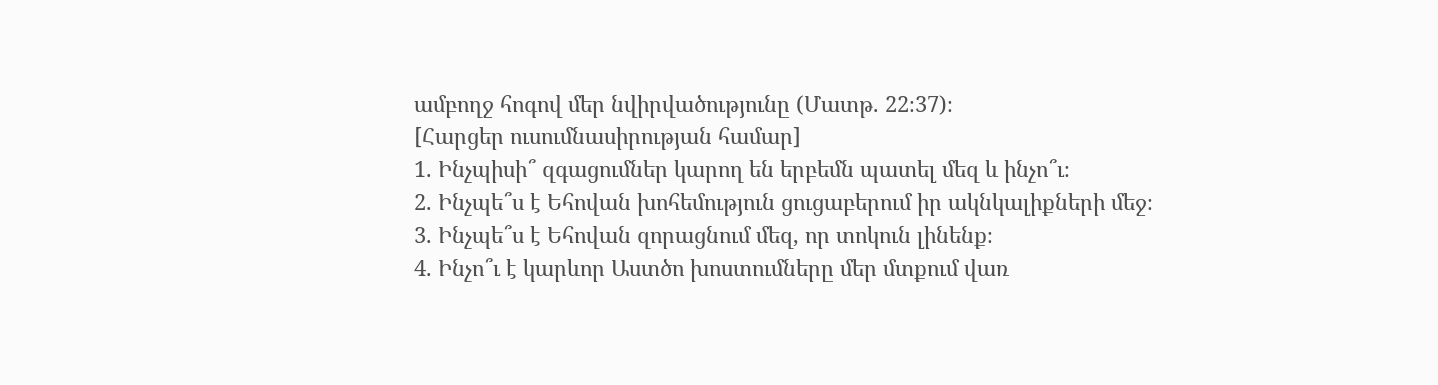ամբողջ հոգով մեր նվիրվածությունը (Մատթ. 22։37)։
[Հարցեր ուսումնասիրության համար]
1. Ինչպիսի՞ զգացումներ կարող են երբեմն պատել մեզ և ինչո՞ւ։
2. Ինչպե՞ս է Եհովան խոհեմություն ցուցաբերում իր ակնկալիքների մեջ։
3. Ինչպե՞ս է Եհովան զորացնում մեզ, որ տոկուն լինենք։
4. Ինչո՞ւ է կարևոր Աստծո խոստումները մեր մտքում վառ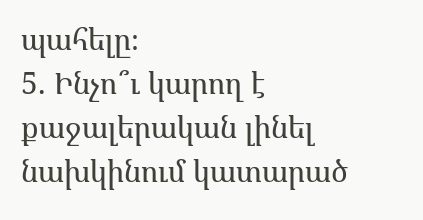պահելը։
5. Ինչո՞ւ կարող է քաջալերական լինել նախկինում կատարած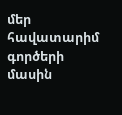մեր հավատարիմ գործերի մասին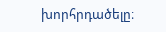խորհրդածելը։